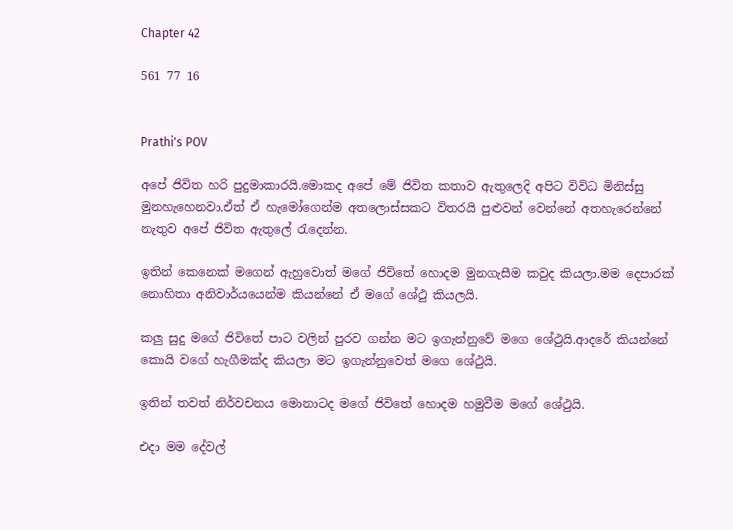Chapter 42

561 77 16


Prathi's POV

අපේ ජිවිත හරි පුදුමාකාරයි.මොකද අපේ මේ ජිවිත කතාව ඇතුලෙදි අපිට විවිධ මිනිස්සු මුනහැහෙනවා.ඒත් ඒ හැමෝගෙන්ම අතලොස්සකට විතරයි පුළුවන් වෙන්නේ අතහැරෙන්නේ නැතුව අපේ ජිවිත ඇතුලේ රැදෙන්න.

ඉතින් කෙනෙක් මගෙන් ඇහුවොත් මගේ ජිවිතේ හොදම මුනගැසීම කවුද කියලා.මම දෙපාරක් නොහිතා අනිවාර්යයෙන්ම කියන්නේ ඒ මගේ ශේථු කියලයි.

කලු සුදු මගේ ජිවිතේ පාට වලින් පුරව ගන්න මට ඉගැන්නුවේ මගෙ ශේථුයි.ආදරේ කියන්නේ කොයි වගේ හැගීමක්ද කියලා මට ඉගැන්නුවෙත් මගෙ ශේථුයි.

ඉතින් තවත් නිර්වචනය මොනාටද මගේ ජිවිතේ හොදම හමුවීම මගේ ශේථුයි.

එදා මම දේවල්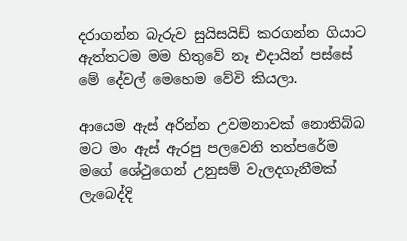දරාගන්න බැරුව සුයිසයිඩ් කරගන්න ගියාට ඇත්තටම මම හිතුවේ නෑ එදායින් පස්සේ මේ දේවල් මෙහෙම වේවි කියලා.

ආයෙම ඇස් අරින්න උවමනාවක් නොතිබ්බ මට මං ඇස් ඇරපු පලවෙනි තත්පරේම මගේ ශේථුගෙන් උනුසම් වැලදගැනීමක් ලැබෙද්දි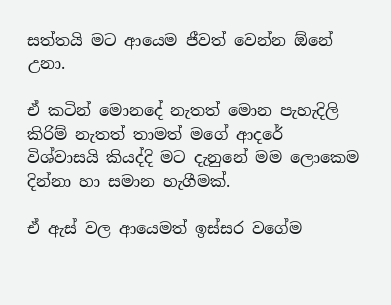සත්තයි මට ආයෙම ජීවත් වෙන්න ඕනේ උනා.

ඒ කටින් මොනදේ නැතත් මොන පැහැදිලි කිරිම් නැතත් තාමත් මගේ ආදරේ විශ්වාසයි කියද්දි මට දැනුනේ මම ලොකෙම දින්නා හා සමාන හැගීමක්.

ඒ ඇස් වල ආයෙමත් ඉස්සර වගේම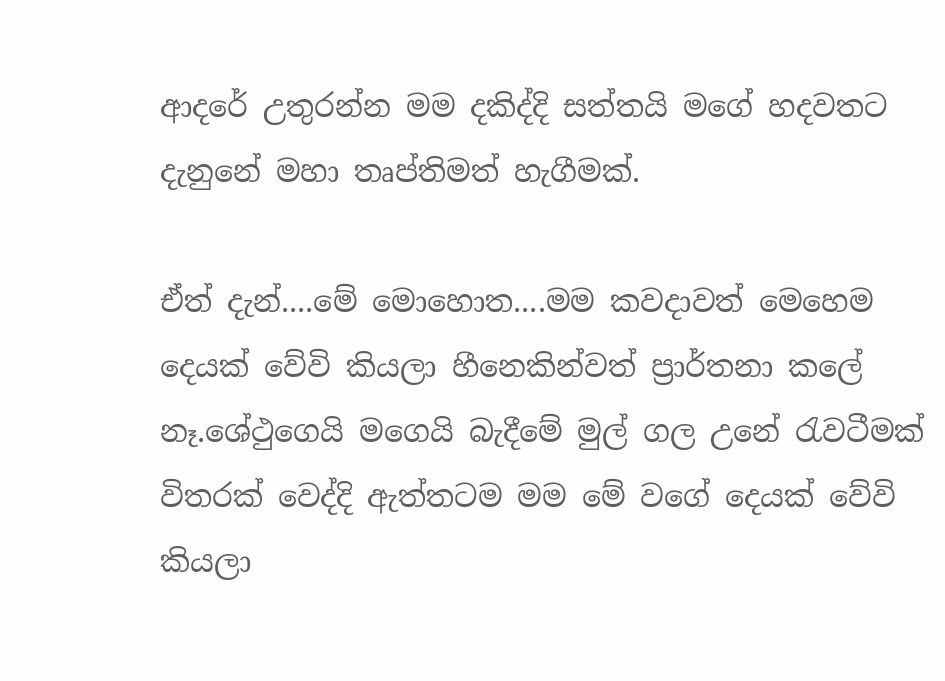ආදරේ උතුරන්න මම දකිද්දි සත්තයි මගේ හදවතට දැනුනේ මහා තෘප්තිමත් හැගීමක්.

ඒත් දැන්....මේ මොහොත....මම කවදාවත් මෙහෙම දෙයක් වේවි කියලා හීනෙකින්වත් ප්‍රාර්තනා කලේ නෑ.ශේථුගෙයි මගෙයි බැදීමේ මුල් ගල උනේ රැවටීමක් විතරක් වෙද්දි ඇත්තටම මම මේ වගේ දෙයක් වේවි කියලා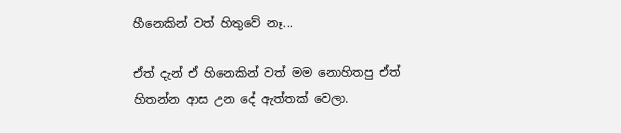හීනෙකින් වත් හිතුවේ නෑ...

ඒත් දැන් ඒ හිනෙකින් වත් මම නොහිතපු ඒත් හිතන්න ආස උන දේ ඇත්තක් වෙලා.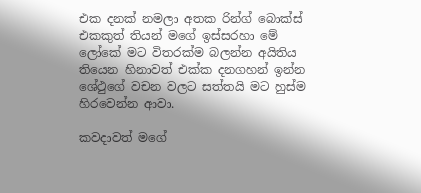එක දනක් නමලා අතක රින්ග් බොක්ස් එකකුත් තියන් මගේ ඉස්සරහා මේ ලෝකේ මට විතරක්ම බලන්න අයිතිය තියෙන හිනාවත් එක්ක දනගහන් ඉන්න ශේථුගේ වචන වලට සත්තයි මට හුස්ම හිරවෙන්න ආවා.

කවදාවත් මගේ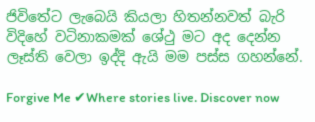ජිවිතේට ලැබෙයි කියලා හිතන්නවත් බැරි විදිහේ වටිනාකමක් ශේථු මට අද දෙන්න ලෑස්ති වෙලා ඉද්දි ඇයි මම පස්ස ගහන්නේ.

Forgive Me ✔Where stories live. Discover now